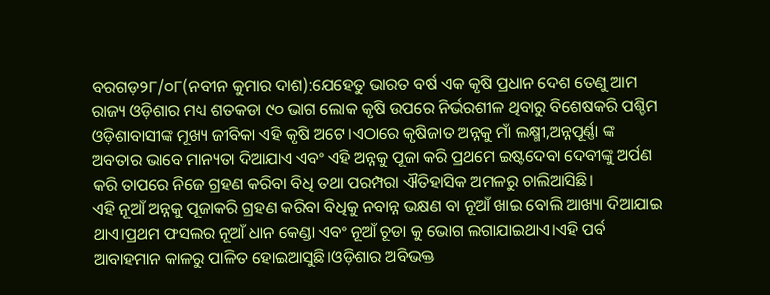ବରଗଡ଼୨୮/୦୮(ନବୀନ କୁମାର ଦାଶ):ଯେହେତୁ ଭାରତ ବର୍ଷ ଏକ କୃଷି ପ୍ରଧାନ ଦେଶ ତେଣୁ ଆମ ରାଜ୍ୟ ଓଡ଼ିଶାର ମଧ୍ୟ ଶତକଡା ୯୦ ଭାଗ ଲୋକ କୃଷି ଉପରେ ନିର୍ଭରଶୀଳ ଥିବାରୁ ବିଶେଷକରି ପଶ୍ଚିମ ଓଡ଼ିଶାବାସୀଙ୍କ ମୂଖ୍ୟ ଜୀବିକା ଏହି କୃଷି ଅଟେ।ଏଠାରେ କୃଷିଜାତ ଅନ୍ନକୁ ମାଁ ଲକ୍ଷ୍ମୀ,ଅନ୍ନପୂର୍ଣ୍ଣା ଙ୍କ ଅବତାର ଭାବେ ମାନ୍ୟତା ଦିଆଯାଏ ଏବଂ ଏହି ଅନ୍ନକୁ ପୂଜା କରି ପ୍ରଥମେ ଇଷ୍ଟଦେବା ଦେବୀଙ୍କୁ ଅର୍ପଣ କରି ତାପରେ ନିଜେ ଗ୍ରହଣ କରିବା ବିଧି ତଥା ପରମ୍ପରା ଐତିହାସିକ ଅମଳରୁ ଚାଲିଆସିଛି।
ଏହି ନୂଆଁ ଅନ୍ନକୁ ପୂଜାକରି ଗ୍ରହଣ କରିବା ବିଧିକୁ ନବାନ୍ନ ଭକ୍ଷଣ ବା ନୂଆଁ ଖାଇ ବୋଲି ଆଖ୍ୟା ଦିଆଯାଇ ଥାଏ।ପ୍ରଥମ ଫସଲର ନୂଆଁ ଧାନ କେଣ୍ଡା ଏବଂ ନୂଆଁ ଚୂଡା କୁ ଭୋଗ ଲଗାଯାଇଥାଏ।ଏହି ପର୍ବ ଆବାହମାନ କାଳରୁ ପାଳିତ ହୋଇଆସୁଛି।ଓଡ଼ିଶାର ଅବିଭକ୍ତ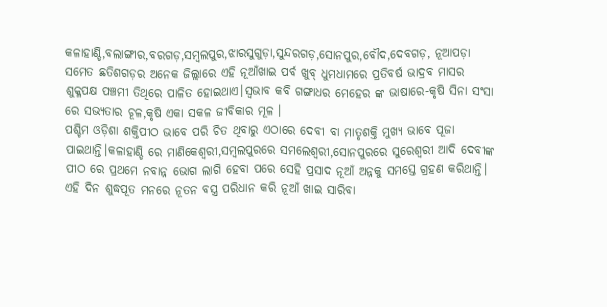କଳାହାଣ୍ଡି,ବଲାଙ୍ଗୀର,ବରଗଡ଼,ସମ୍ବଲପୁର,ଝାରସୁଗୁଡ଼ା,ସୁନ୍ଦରଗଡ଼,ସୋନପୁର,ବୌଦ,ଦେବଗଡ଼, ନୂଆପଡ଼ା ସମେତ ଛତିଶଗଡ଼ର ଅନେକ ଜିଲ୍ଲାରେ ଏହି ନୂଆଁଖାଇ ପର୍ବ ଖୁବ୍ ଧୁମଧାମରେ ପ୍ରତିବର୍ଷ ଭାଦ୍ରବ ମାସର ଶୁକ୍ଳପକ୍ଷ ପଞ୍ଚମୀ ତିଥିରେ ପାଳିତ ହୋଇଥାଏ।ସ୍ୱଭାବ କବି ଗଙ୍ଗାଧର ମେହେର ଙ୍କ ଭାଷାରେ-କୃଷି ସିନା ସଂସା ରେ ସଭ୍ୟତାର ଚୂଳ,କୃଷି ଏକା ସକଳ ଜୀବିକାର ମୂଳ ।
ପଶ୍ଚିମ ଓଡ଼ିଶା ଶକ୍ତିପୀଠ ଭାବେ ପରି ଚିତ ଥିବାରୁ ଏଠାରେ ଦେବୀ ବା ମାତୃଶକ୍ତି ମୁଖ୍ୟ ଭାବେ ପୂଜା ପାଇଥାନ୍ତି।କଳାହାଣ୍ଡି ରେ ମାଣିକେଶ୍ଵରୀ,ସମ୍ବଲପୁରରେ ସମଲେଶ୍ଵରୀ,ସୋନପୁରରେ ସୁରେଶ୍ଵରୀ ଆଦି ଦେବୀଙ୍କ ପୀଠ ରେ ପ୍ରଥମେ ନବାନ୍ନ ଭୋଗ ଲାଗି ହେବା ପରେ ସେହି ପ୍ରସାଦ ନୂଆଁ ଅନ୍ନକୁ ସମସ୍ତେ ଗ୍ରହଣ କରିଥାନ୍ତି। ଏହି ଦିନ ଶୁଦ୍ଧପୂତ ମନରେ ନୂତନ ବସ୍ତ୍ର ପରିଧାନ କରି ନୂଆଁ ଖାଇ ସାରିବା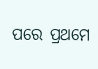ପରେ ପ୍ରଥମେ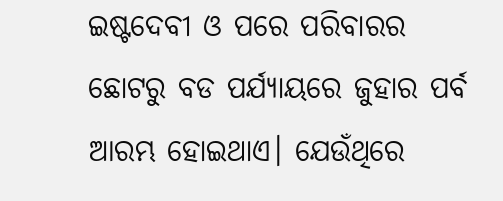ଇଷ୍ଟଦେବୀ ଓ ପରେ ପରିବାରର ଛୋଟରୁ ବଡ ପର୍ଯ୍ୟାୟରେ ଜୁହାର ପର୍ବ ଆରମ୍ଭ ହୋଇଥାଏ। ଯେଉଁଥିରେ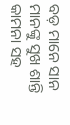ବଡ଼ ମାନେ ସାନ ମାନଙ୍କୁ ସୁଖ ଶାନ୍ତି କାମନା ସହ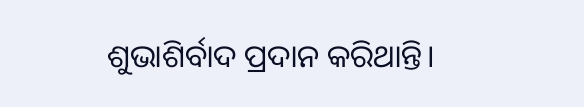ଶୁଭାଶିର୍ବାଦ ପ୍ରଦାନ କରିଥାନ୍ତି।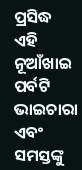ପ୍ରସିଦ୍ଧ ଏହି ନୂଆଁଖାଇ ପର୍ବଟି ଭାଇଚାରା ଏବଂ ସମସ୍ତଙ୍କୁ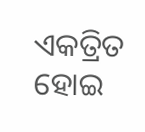ଏକତ୍ରିତ ହୋଇ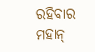ରହିବାର ମହାନ୍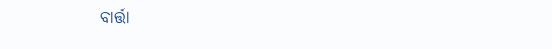ବାର୍ତ୍ତା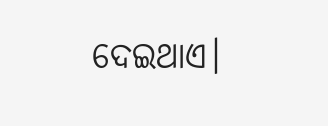ଦେଇଥାଏ।